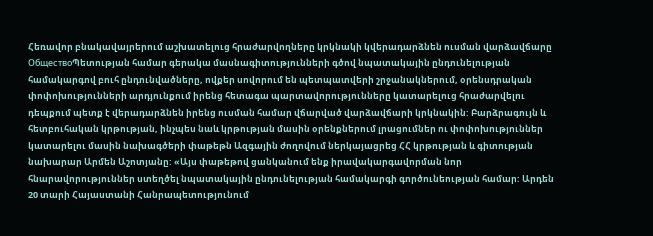Հեռավոր բնակավայրերում աշխատելուց հրաժարվողները կրկնակի կվերադարձնեն ուսման վարձավճարը
ОбществоՊետության համար գերակա մասնագիտությունների գծով նպատակային ընդունելության համակարգով բուհ ընդունվածները, ովքեր սովորում են պետպատվերի շրջանակներում, օրենսդրական փոփոխությունների արդյունքում իրենց հետագա պարտավորությունները կատարելուց հրաժարվելու դեպքում պետք է վերադարձնեն իրենց ուսման համար վճարված վարձավճարի կրկնակին: Բարձրագույն և հետբուհական կրթության, ինչպես նաև կրթության մասին օրենքներում լրացումներ ու փոփոխություններ կատարելու մասին նախագծերի փաթեթն Ազգային ժողովում ներկայացրեց ՀՀ կրթության և գիտության նախարար Արմեն Աշոտյանը: «Այս փաթեթով ցանկանում ենք իրավակարգավորման նոր հնարավորություններ ստեղծել նպատակային ընդունելության համակարգի գործունեության համար: Արդեն 20 տարի Հայաստանի Հանրապետությունում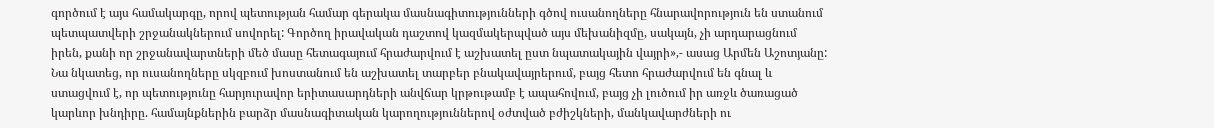գործում է այս համակարգը, որով պետության համար գերակա մասնագիտությունների գծով ուսանողները հնարավորություն են ստանում պետպատվերի շրջանակներում սովորել: Գործող իրավական դաշտով կազմակերպված այս մեխանիզմը, սակայն, չի արդարացնում իրեն, քանի որ շրջանավարտների մեծ մասը հետագայում հրաժարվում է աշխատել ըստ նպատակային վայրի»,- ասաց Արմեն Աշոտյանը:
Նա նկատեց, որ ուսանողները սկզբում խոստանում են աշխատել տարբեր բնակավայրերում, բայց հետո հրաժարվում են գնալ և ստացվում է, որ պետությունը հարյուրավոր երիտասարդների անվճար կրթութամբ է ապահովում, բայց չի լուծում իր առջև ծառացած կարևոր խնդիրը. համայնքներին բարձր մասնագիտական կարողություններով օժտված բժիշկների, մանկավարժների ու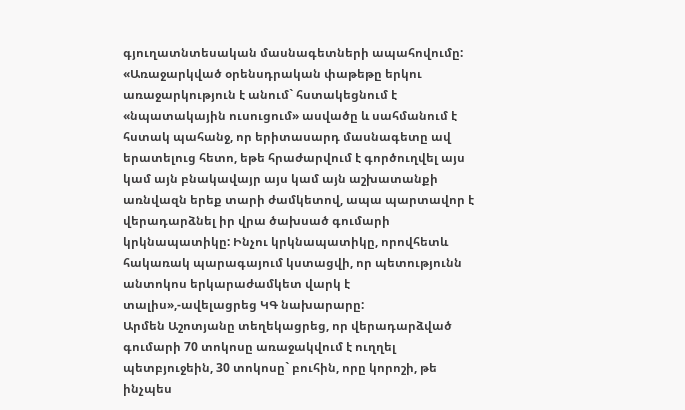գյուղատնտեսական մասնագետների ապահովումը: «Առաջարկված օրենսդրական փաթեթը երկու առաջարկություն է անում` հստակեցնում է «նպատակային ուսուցում» ասվածը և սահմանում է հստակ պահանջ, որ երիտասարդ մասնագետը ավ երատելուց հետո, եթե հրաժարվում է գործուղվել այս կամ այն բնակավայր այս կամ այն աշխատանքի առնվազն երեք տարի ժամկետով, ապա պարտավոր է վերադարձնել իր վրա ծախսած գումարի կրկնապատիկը: Ինչու կրկնապատիկը, որովհետև հակառակ պարագայում կստացվի, որ պետությունն անտոկոս երկարաժամկետ վարկ է տալիս»,-ավելացրեց ԿԳ նախարարը:
Արմեն Աշոտյանը տեղեկացրեց, որ վերադարձված գումարի 70 տոկոսը առաջակվում է ուղղել պետբյուջեին, 30 տոկոսը` բուհին, որը կորոշի, թե ինչպես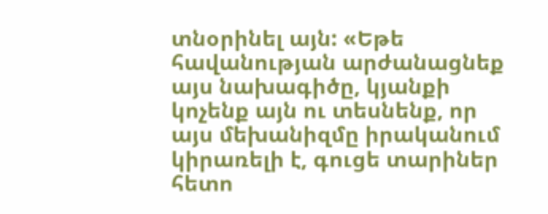տնօրինել այն: «Եթե հավանության արժանացնեք այս նախագիծը, կյանքի կոչենք այն ու տեսնենք, որ այս մեխանիզմը իրականում կիրառելի է, գուցե տարիներ հետո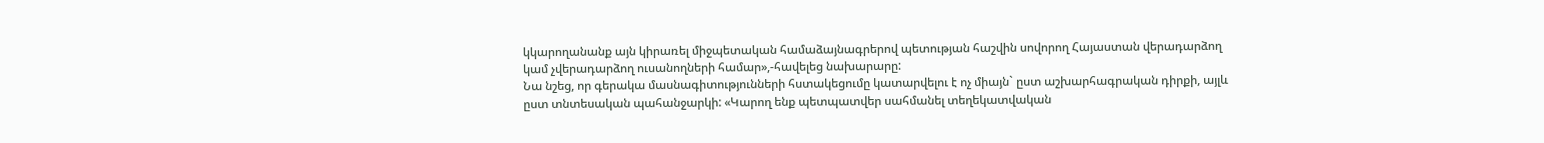կկարողանանք այն կիրառել միջպետական համաձայնագրերով պետության հաշվին սովորող Հայաստան վերադարձող կամ չվերադարձող ուսանողների համար»,-հավելեց նախարարը:
Նա նշեց, որ գերակա մասնագիտությունների հստակեցումը կատարվելու է ոչ միայն` ըստ աշխարհագրական դիրքի, այլև ըստ տնտեսական պահանջարկի: «Կարող ենք պետպատվեր սահմանել տեղեկատվական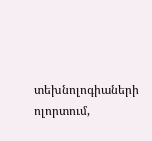տեխնոլոգիաների ոլորտում,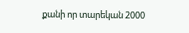քանի որ տարեկան 2000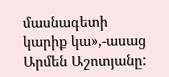մասնագետի կարիք կա»,-ասաց Արմեն Աշոտյանը: